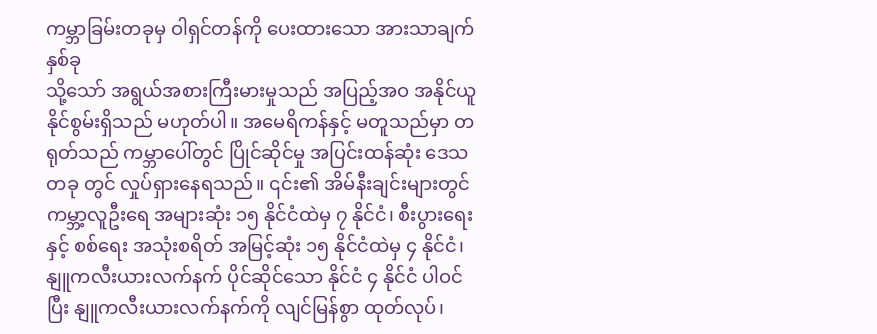ကမ္ဘာခြမ်းတခုမှ ဝါရှင်တန်ကို ပေးထားသော အားသာချက် နှစ်ခု
သို့သော် အရွယ်အစားကြီးမားမှုသည် အပြည့်အဝ အနိုင်ယူနိုင်စွမ်းရှိသည် မဟုတ်ပါ။ အမေရိကန်နှင့် မတူသည်မှာ တရုတ်သည် ကမ္ဘာပေါ်တွင် ပြိုင်ဆိုင်မှု အပြင်းထန်ဆုံး ဒေသတခု တွင် လှုပ်ရှားနေရသည်။ ၎င်း၏ အိမ်နီးချင်းများတွင် ကမ္ဘာ့လူဦးရေ အများဆုံး ၁၅ နိုင်ငံထဲမှ ၇ နိုင်ငံ၊ စီးပွားရေးနှင့် စစ်ရေး အသုံးစရိတ် အမြင့်ဆုံး ၁၅ နိုင်ငံထဲမှ ၄ နိုင်ငံ၊ နျူကလီးယားလက်နက် ပိုင်ဆိုင်သော နိုင်ငံ ၄ နိုင်ငံ ပါဝင်ပြီး နျူကလီးယားလက်နက်ကို လျင်မြန်စွာ ထုတ်လုပ်၊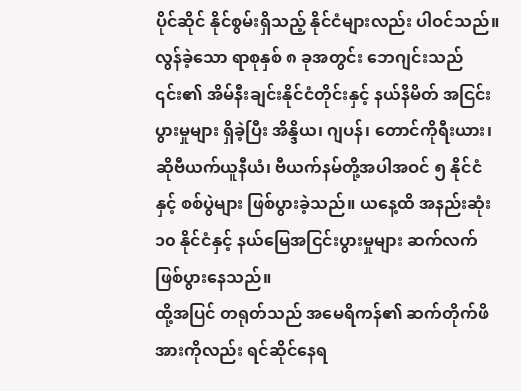ပိုင်ဆိုင် နိုင်စွမ်းရှိသည့် နိုင်ငံများလည်း ပါဝင်သည်။ လွန်ခဲ့သော ရာစုနှစ် ၈ ခုအတွင်း ဘေဂျင်းသည် ၎င်း၏ အိမ်နီးချင်းနိုင်ငံတိုင်းနှင့် နယ်နိမိတ် အငြင်းပွားမှုများ ရှိခဲ့ပြီး အိန္ဒိယ၊ ဂျပန်၊ တောင်ကိုရီးယား၊ ဆိုဗီယက်ယူနီယံ၊ ဗီယက်နမ်တို့အပါအဝင် ၅ နိုင်ငံနှင့် စစ်ပွဲများ ဖြစ်ပွားခဲ့သည်။ ယနေ့ထိ အနည်းဆုံး ၁၀ နိုင်ငံနှင့် နယ်မြေအငြင်းပွားမှုများ ဆက်လက်ဖြစ်ပွားနေသည်။
ထို့အပြင် တရုတ်သည် အမေရိကန်၏ ဆက်တိုက်ဖိအားကိုလည်း ရင်ဆိုင်နေရ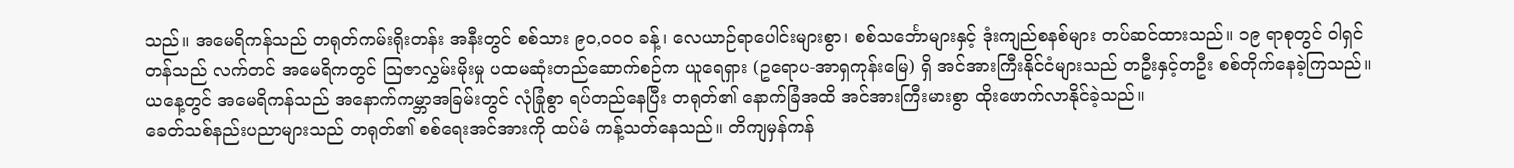သည်။ အမေရိကန်သည် တရုတ်ကမ်းရိုးတန်း အနီးတွင် စစ်သား ၉၀,၀၀၀ ခန့်၊ လေယာဉ်ရာပေါင်းများစွာ၊ စစ်သင်္ဘောများနှင့် ဒုံးကျည်စနစ်များ တပ်ဆင်ထားသည်။ ၁၉ ရာစုတွင် ဝါရှင်တန်သည် လက်တင် အမေရိကတွင် သြဇာလွှမ်းမိုးမှု ပထမဆုံးတည်ဆောက်စဉ်က ယူရေရှား (ဥရောပ-အာရှကုန်းမြေ) ရှိ အင်အားကြီးနိုင်ငံများသည် တဦးနှင့်တဦး စစ်တိုက်နေခဲ့ကြသည်။ ယနေ့တွင် အမေရိကန်သည် အနောက်ကမ္ဘာအခြမ်းတွင် လုံခြုံစွာ ရပ်တည်နေပြီး တရုတ်၏ နောက်ခြံအထိ အင်အားကြီးမားစွာ ထိုးဖောက်လာနိုင်ခဲ့သည်။
ခေတ်သစ်နည်းပညာများသည် တရုတ်၏ စစ်ရေးအင်အားကို ထပ်မံ ကန့်သတ်နေသည်။ တိကျမှန်ကန်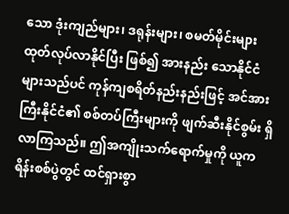သော ဒုံးကျည်များ၊ ဒရုန်းများ၊ စမတ်မိုင်းများထုတ်လုပ်လာနိုင်ပြီး ဖြစ်၍ အားနည်း သောနိုင်ငံများသည်ပင် ကုန်ကျစရိတ်နည်းနည်းဖြင့် အင်အားကြီးနိုင်ငံ၏ စစ်တပ်ကြီးများကို ဖျက်ဆီးနိုင်စွမ်း ရှိလာကြသည်။ ဤအကျိုးသက်ရောက်မှုကို ယူကရိန်းစစ်ပွဲတွင် ထင်ရှားစွာ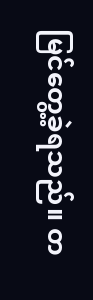မြင်တွေ့ခဲ့ရသည်။ တ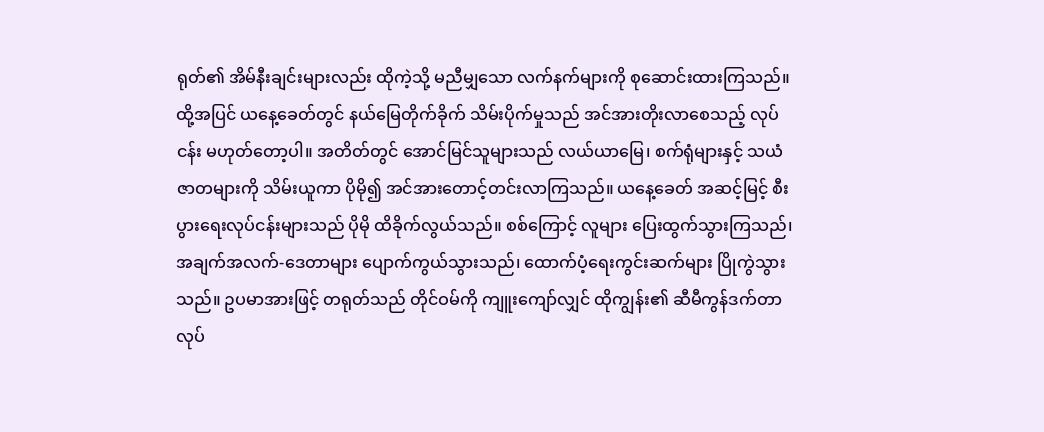ရုတ်၏ အိမ်နီးချင်းများလည်း ထိုကဲ့သို့ မညီမျှသော လက်နက်များကို စုဆောင်းထားကြသည်။
ထို့အပြင် ယနေ့ခေတ်တွင် နယ်မြေတိုက်ခိုက် သိမ်းပိုက်မှုသည် အင်အားတိုးလာစေသည့် လုပ်ငန်း မဟုတ်တော့ပါ။ အတိတ်တွင် အောင်မြင်သူများသည် လယ်ယာမြေ၊ စက်ရုံများနှင့် သယံဇာတများကို သိမ်းယူကာ ပိုမို၍ အင်အားတောင့်တင်းလာကြသည်။ ယနေ့ခေတ် အဆင့်မြင့် စီးပွားရေးလုပ်ငန်းများသည် ပိုမို ထိခိုက်လွယ်သည်။ စစ်ကြောင့် လူများ ပြေးထွက်သွားကြသည်၊ အချက်အလက်-ဒေတာများ ပျောက်ကွယ်သွားသည်၊ ထောက်ပံ့ရေးကွင်းဆက်များ ပြိုကွဲသွား သည်။ ဥပမာအားဖြင့် တရုတ်သည် တိုင်ဝမ်ကို ကျူးကျော်လျှင် ထိုကျွန်း၏ ဆီမီကွန်ဒက်တာ လုပ်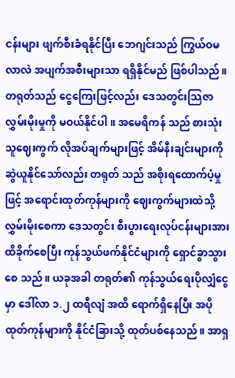ငန်းများ ဖျက်စီးခံရနိုင်ပြီး ဘေဂျင်းသည် ကြွယ်ဝမလာလဲ အပျက်အစီးများသာ ရရှိနိုင်မည် ဖြစ်ပါသည်။
တရုတ်သည် ငွေကြေးဖြင့်လည်း ဒေသတွင်းသြဇာလွှမ်းမိုးမှုကို မဝယ်နိုင်ပါ။ အမေရိကန် သည် စားသုံးသူဈေးကွက် လိုအပ်ချက်များဖြင့် အိမ်နီးချင်းများကို ဆွဲယူနိုင်သော်လည်း တရုတ် သည် အစိုးရထောက်ပံ့မှုဖြင့် အရောင်းထုတ်ကုန်များကို ဈေးကွက်များထဲသို့ လွှမ်းမိုးစေကာ ဒေသတွင်း စီးပွားရေးလုပ်ငန်းများအား ထိခိုက်စေပြီး ကုန်သွယ်ဖက်နိုင်ငံများကို ရှောင်ခွာသွားစေ သည်။ ယခုအခါ တရုတ်၏ ကုန်သွယ်ရေးပိုလျှံငွေမှာ ဒေါ်လာ ၁.၂ ထရီလျံ အထိ ရောက်ရှိနေပြီး အပိုထုတ်ကုန်များကို နိုင်ငံခြားသို့ ထုတ်ပစ်နေသည်။ အာရှ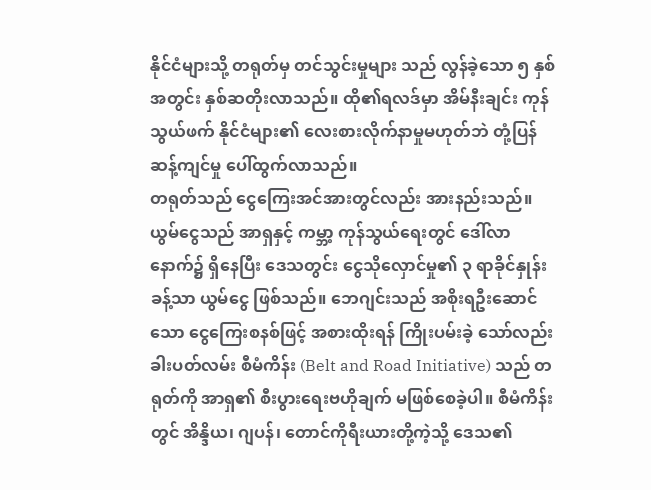နိုင်ငံများသို့ တရုတ်မှ တင်သွင်းမှုများ သည် လွန်ခဲ့သော ၅ နှစ်အတွင်း နှစ်ဆတိုးလာသည်။ ထို၏ရလဒ်မှာ အိမ်နီးချင်း ကုန်သွယ်ဖက် နိုင်ငံများ၏ လေးစားလိုက်နာမှုမဟုတ်ဘဲ တုံ့ပြန်ဆန့်ကျင်မှု ပေါ်ထွက်လာသည်။
တရုတ်သည် ငွေကြေးအင်အားတွင်လည်း အားနည်းသည်။ ယွမ်ငွေသည် အာရှနှင့် ကမ္ဘာ့ ကုန်သွယ်ရေးတွင် ဒေါ်လာနောက်၌ ရှိနေပြီး ဒေသတွင်း ငွေသိုလှောင်မှု၏ ၃ ရာခိုင်နှုန်းခန့်သာ ယွမ်ငွေ ဖြစ်သည်။ ဘေဂျင်းသည် အစိုးရဦးဆောင်သော ငွေကြေးစနစ်ဖြင့် အစားထိုးရန် ကြိုးပမ်းခဲ့ သော်လည်း ခါးပတ်လမ်း စီမံကိန်း (Belt and Road Initiative) သည် တရုတ်ကို အာရှ၏ စီးပွားရေးဗဟိုချက် မဖြစ်စေခဲ့ပါ။ စီမံကိန်းတွင် အိန္ဒိယ၊ ဂျပန်၊ တောင်ကိုရီးယားတို့ကဲ့သို့ ဒေသ၏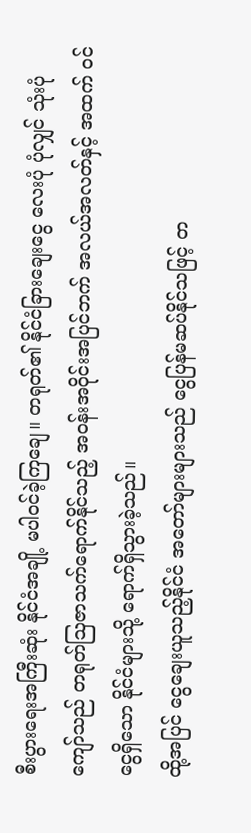စီးပွားရေးအကြီးဆုံး နိုင်ငံအချို့ မပါဝင်ခဲ့ကြချေ။ တရုတ်၏ နိုင်ငံခြားချေးငွေ လေးပုံ ပုံလျှင် သုံးပုံ ကျော်သည် တရုတ်သြဇာသက်ရောက်နိုင်သည့် အဝန်းအဝိုင်းအပြင်ဘက် အလယ်အလတ်နှင့် အထက် ဝင်ငွေရှိသော နိုင်ငံများသို့ ရောက်ရှိသွားခဲ့သည်။
ထို့အပြင် ငွေချေးယူသည့်နိုင်ငံ အတော်များများသည် ငွေပြန်မဆပ်နိုင်သဖြင့် တ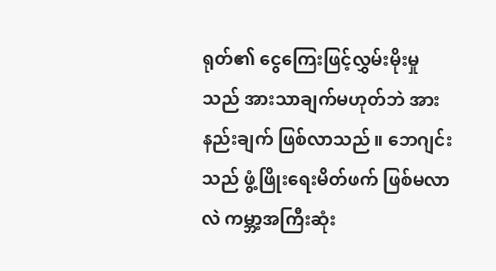ရုတ်၏ ငွေကြေးဖြင့်လွှမ်းမိုးမှုသည် အားသာချက်မဟုတ်ဘဲ အားနည်းချက် ဖြစ်လာသည်။ ဘေဂျင်းသည် ဖွံ့ဖြိုးရေးမိတ်ဖက် ဖြစ်မလာလဲ ကမ္ဘာ့အကြီးဆုံး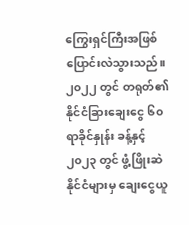ကြွေးရှင်ကြီးအဖြစ် ပြောင်းလဲသွားသည်။ ၂၀၂၂ တွင် တရုတ်၏ နိုင်ငံခြားချေးငွေ ၆၀ ရာခိုင်နှုန်း ခန့်နှင့် ၂၀၂၃ တွင် ဖွံ့ဖြိုးဆဲနိုင်ငံများမှ ချေးငွေယူ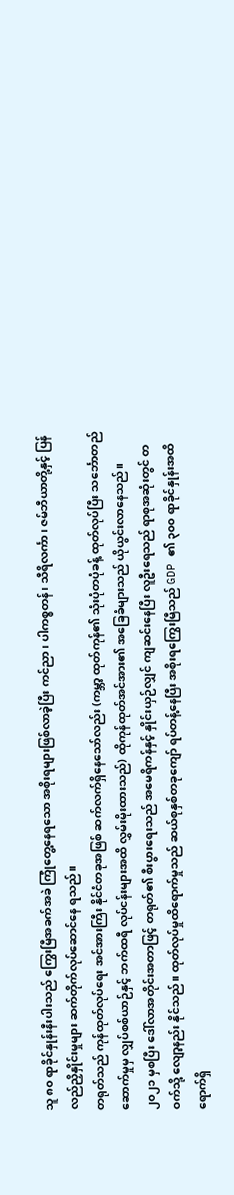သူ ၈၀ ရာခိုင်နှုန်းနီးပါးသည် ကြွေးမြီအခက်အခဲ ကြုံတွေ့နေရသော အစိုးရများဖြစ်လာခဲ့ပြီး ကင်ညာ၊ ပါကစ္စတန်၊ သီရိလင်္ကာ၊ ဇမ်ဘီယာတို့နှင့် ပြန်လည်ညှိနှိုင်းမှုများ ဆက်တိုက်လုပ်ဆောင်နေ ရသည်။
တရုတ်သည် ကုန်ထုတ်လုပ်ရေး အင်အားကြီး နိုင်ငံတခုအဖြစ် ဆက်လက်ရှိနေသော်လည်း (ကမ္ဘာ့ ထုတ်ကုန်၏ သုံးပုံတပုံခန့် ထုတ်လုပ်ပြီး သင်္ဘောတည်ဆောက်မှုမှ လျှပ်စစ်ယာဉ်နှင့် ဘက်ထရီ လုပ်ငန်းများအထိ လွှမ်းမိုးထားသည်) ထိုကုန်ထုတ်အင်အား၏ အခြေခံများသည် ယိုယွင်းလာနေသည်။ ၂၀၂၁ မှစပြီး ဒေါ်လာအတိုင်းအတာဖြင့် တရုတ်၏ စီးပွားရေးသည် အမေရိကန်နှင့် နှိုင်းယှဉ်လျှင် ကျဆင်းနေပြီး လူဦးရေသည် ရာစုအဆုံးတွင် တဝက်သို့ လျော့နည်း နိုင်သည်။ ထုတ်လုပ်မှုထိရောက်မှုသည် ဆယ်စုနှစ်တခုကျော် ရပ်တန့်နေပြီး အစိုးရကြွေးမြီသည် GDP ၏ ၃၀၀ ရာခိုင်နှုန်းအထိ ရောက်ရှိ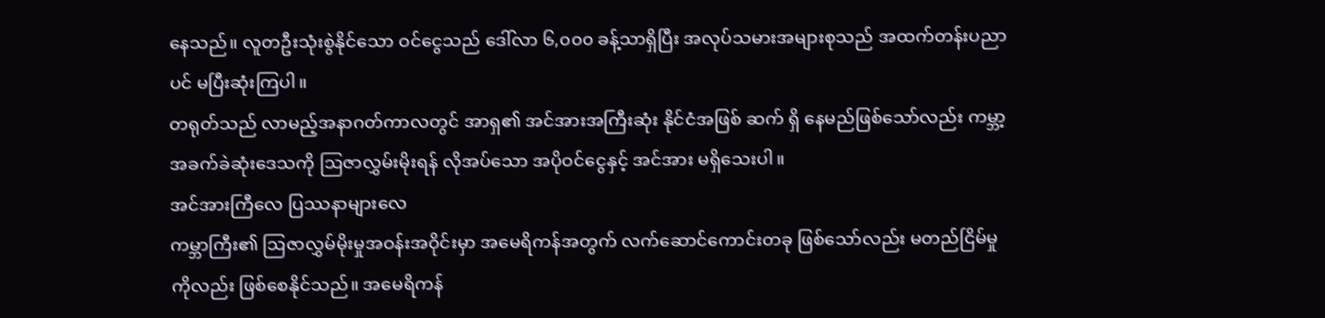နေသည်။ လူတဦးသုံးစွဲနိုင်သော ဝင်ငွေသည် ဒေါ်လာ ၆,၀၀၀ ခန့်သာရှိပြီး အလုပ်သမားအများစုသည် အထက်တန်းပညာပင် မပြီးဆုံးကြပါ။
တရုတ်သည် လာမည့်အနာဂတ်ကာလတွင် အာရှ၏ အင်အားအကြီးဆုံး နိုင်ငံအဖြစ် ဆက် ရှိ နေမည်ဖြစ်သော်လည်း ကမ္ဘာ့အခက်ခဲဆုံးဒေသကို ဩဇာလွှမ်းမိုးရန် လိုအပ်သော အပိုဝင်ငွေနှင့် အင်အား မရှိသေးပါ။
အင်အားကြီလေ ပြဿနာများလေ
ကမ္ဘာကြီး၏ ဩဇာလွှမ်မိုးမှုအဝန်းအဝိုင်းမှာ အမေရိကန်အတွက် လက်ဆောင်ကောင်းတခု ဖြစ်သော်လည်း မတည်ငြိမ်မှုကိုလည်း ဖြစ်စေနိုင်သည်။ အမေရိကန်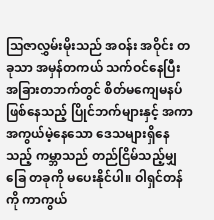သြဇာလွှမ်းမိုးသည် အဝန်း အဝိုင်း တခုသာ အမှန်တကယ် သက်ဝင်နေပြီး အခြားတဘက်တွင် စိတ်မကျေမနပ်ဖြစ်နေသည့် ပြိုင်ဘက်များနှင့် အကာအကွယ်မဲ့နေသော ဒေသများရှိနေသည့် ကမ္ဘာသည် တည်ငြိမ်သည့်မျှခြေ တခုကို မပေးနိုင်ပါ။ ဝါရှင်တန်ကို ကာကွယ်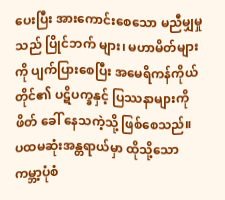ပေးပြီး အားကောင်းစေသော မညီမျှမှုသည် ပြိုင်ဘက် များ၊ မဟာမိတ်များကို ပျက်ပြားစေပြီး အမေရိကန်ကိုယ်တိုင်၏ ပဋိပက္ခနှင့် ပြဿနာများကို ဖိတ် ခေါ် နေသကဲ့သို့ ဖြစ်စေသည်။
ပထမဆုံးအန္တရာယ်မှာ ထိုသို့သော ကမ္ဘာ့ပုံစံ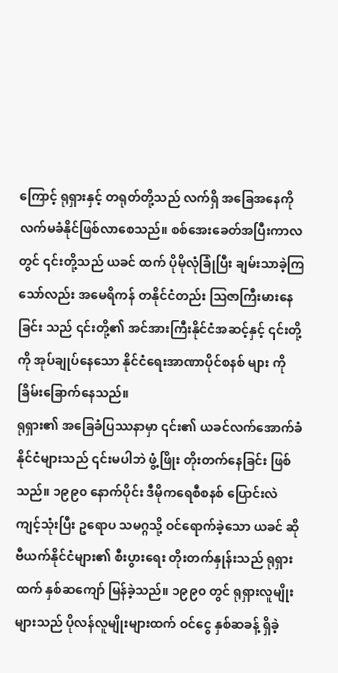ကြောင့် ရုရှားနှင့် တရုတ်တို့သည် လက်ရှိ အခြေအနေကို လက်မခံနိုင်ဖြစ်လာစေသည်။ စစ်အေးခေတ်အပြီးကာလတွင် ၎င်းတို့သည် ယခင် ထက် ပိုမိုလုံခြုံပြီး ချမ်းသာခဲ့ကြသော်လည်း အမေရိကန် တနိုင်ငံတည်း ဩဇာကြီးမားနေခြင်း သည် ၎င်းတို့၏ အင်အားကြီးနိုင်ငံအဆင့်နှင့် ၎င်းတို့ကို အုပ်ချုပ်နေသော နိုင်ငံရေးအာဏာပိုင်စနစ် များ ကို ခြိမ်းခြောက်နေသည်။
ရုရှား၏ အခြေခံပြဿနာမှာ ၎င်း၏ ယခင်လက်အောက်ခံ နိုင်ငံများသည် ၎င်းမပါဘဲ ဖွံ့ဖြိုး တိုးတက်နေခြင်း ဖြစ်သည်။ ၁၉၉၀ နောက်ပိုင်း ဒီမိုကရေစီစနစ် ပြောင်းလဲကျင့်သုံးပြီး ဥရောပ သမဂ္ဂသို့ ဝင်ရောက်ခဲ့သော ယခင် ဆိုဗီယက်နိုင်ငံများ၏ စီးပွားရေး တိုးတက်နှုန်းသည် ရုရှားထက် နှစ်ဆကျော် မြန်ခဲ့သည်။ ၁၉၉၀ တွင် ရုရှားလူမျိုးများသည် ပိုလန်လူမျိုးများထက် ဝင်ငွေ နှစ်ဆခန့် ရှိခဲ့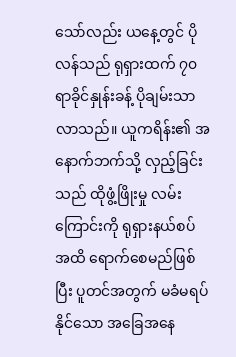သော်လည်း ယနေ့တွင် ပိုလန်သည် ရုရှားထက် ၇၀ ရာခိုင်နှုန်းခန့် ပိုချမ်းသာလာသည်။ ယူကရိန်း၏ အနောက်ဘက်သို့ လှည့်ခြင်းသည် ထိုဖွံ့ဖြိုးမှု လမ်းကြောင်းကို ရုရှားနယ်စပ်အထိ ရောက်စေမည်ဖြစ်ပြီး ပူတင်အတွက် မခံမရပ်နိုင်သော အခြေအနေ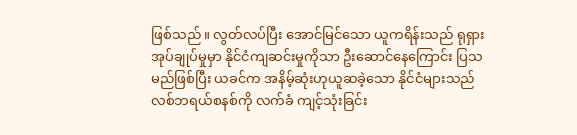ဖြစ်သည်။ လွတ်လပ်ပြီး အောင်မြင်သော ယူကရိန်းသည် ရုရှားအုပ်ချုပ်မှုမှာ နိုင်ငံကျဆင်းမှုကိုသာ ဦးဆောင်နေကြောင်း ပြသမည်ဖြစ်ပြီး ယခင်က အနိမ့်ဆုံးဟုယူဆခဲ့သော နိုင်ငံများသည် လစ်ဘရယ်စနစ်ကို လက်ခံ ကျင့်သုံးခြင်း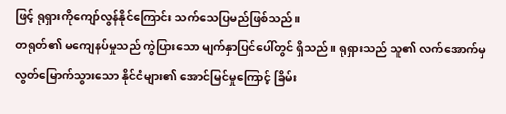ဖြင့် ရုရှားကိုကျော်လွန်နိုင်ကြောင်း သက်သေပြမည်ဖြစ်သည်။
တရုတ်၏ မကျေနပ်မှုသည် ကွဲပြားသော မျက်နှာပြင်ပေါ်တွင် ရှိသည်။ ရုရှားသည် သူ၏ လက်အောက်မှ လွတ်မြောက်သွားသော နိုင်ငံများ၏ အောင်မြင်မှုကြောင့် ခြိမ်း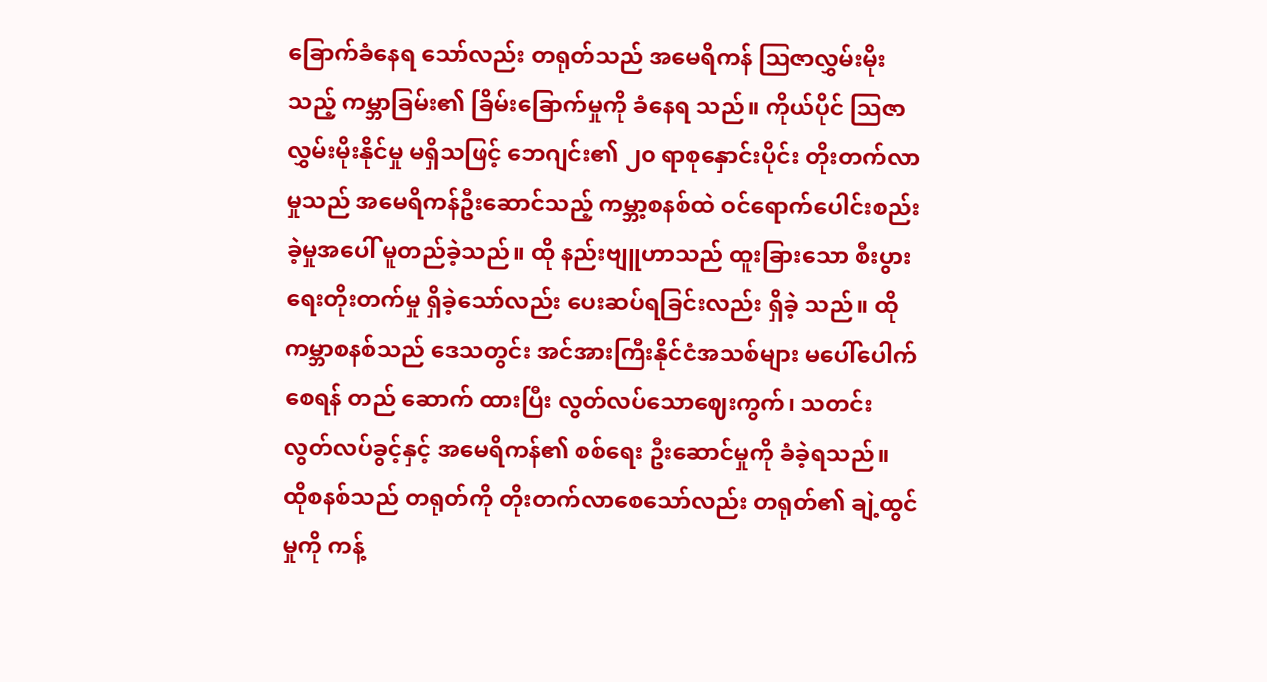ခြောက်ခံနေရ သော်လည်း တရုတ်သည် အမေရိကန် ဩဇာလွှမ်းမိုးသည့် ကမ္ဘာခြမ်း၏ ခြိမ်းခြောက်မှုကို ခံနေရ သည်။ ကိုယ်ပိုင် သြဇာလွှမ်းမိုးနိုင်မှု မရှိသဖြင့် ဘေဂျင်း၏ ၂၀ ရာစုနှောင်းပိုင်း တိုးတက်လာမှုသည် အမေရိကန်ဦးဆောင်သည့် ကမ္ဘာ့စနစ်ထဲ ဝင်ရောက်ပေါင်းစည်းခဲ့မှုအပေါ် မူတည်ခဲ့သည်။ ထို နည်းဗျူဟာသည် ထူးခြားသော စီးပွားရေးတိုးတက်မှု ရှိခဲ့သော်လည်း ပေးဆပ်ရခြင်းလည်း ရှိခဲ့ သည်။ ထိုကမ္ဘာစနစ်သည် ဒေသတွင်း အင်အားကြီးနိုင်ငံအသစ်များ မပေါ်ပေါက်စေရန် တည် ဆောက် ထားပြီး လွတ်လပ်သောဈေးကွက်၊ သတင်းလွတ်လပ်ခွင့်နှင့် အမေရိကန်၏ စစ်ရေး ဦးဆောင်မှုကို ခံခဲ့ရသည်။ ထိုစနစ်သည် တရုတ်ကို တိုးတက်လာစေသော်လည်း တရုတ်၏ ချဲ့ထွင် မှုကို ကန့်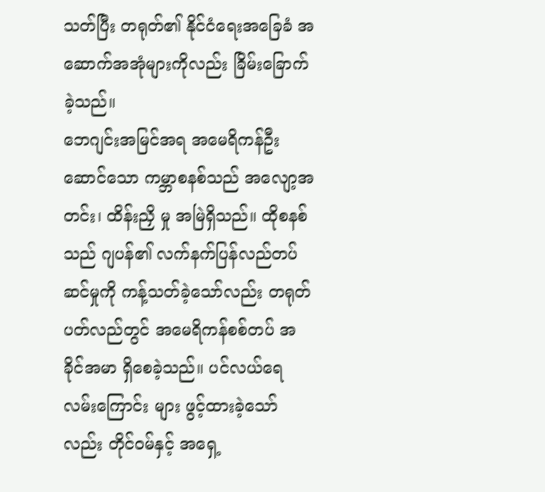သတ်ပြီး တရုတ်၏ နိုင်ငံရေးအခြေခံ အဆောက်အအုံများကိုလည်း ခြိမ်းခြောက်ခဲ့သည်။
ဘေဂျင်းအမြင်အရ အမေရိကန်ဦးဆောင်သော ကမ္ဘာစနစ်သည် အလျော့အတင်း၊ ထိန်းညှိ မှု အမြဲရှိသည်။ ထိုစနစ်သည် ဂျပန်၏ လက်နက်ပြန်လည်တပ်ဆင်မှုကို ကန့်သတ်ခဲ့သော်လည်း တရုတ်ပတ်လည်တွင် အမေရိကန်စစ်တပ် အခိုင်အမာ ရှိစေခဲ့သည်။ ပင်လယ်ရေလမ်းကြောင်း များ ဖွင့်ထားခဲ့သော်လည်း တိုင်ဝမ်နှင့် အရှေ့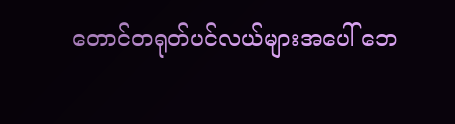တောင်တရုတ်ပင်လယ်များအပေါ် ဘေ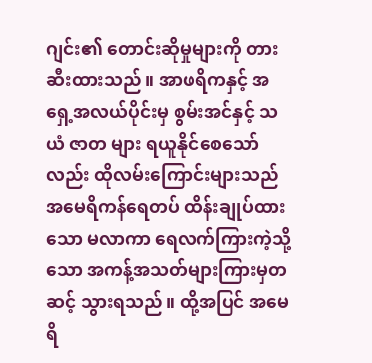ဂျင်း၏ တောင်းဆိုမှုများကို တားဆီးထားသည်။ အာဖရိကနှင့် အရှေ့အလယ်ပိုင်းမှ စွမ်းအင်နှင့် သယံ ဇာတ များ ရယူနိုင်စေသော်လည်း ထိုလမ်းကြောင်းများသည် အမေရိကန်ရေတပ် ထိန်းချုပ်ထား သော မလာကာ ရေလက်ကြားကဲ့သို့သော အကန့်အသတ်များကြားမှတဆင့် သွားရသည်။ ထို့အပြင် အမေရိ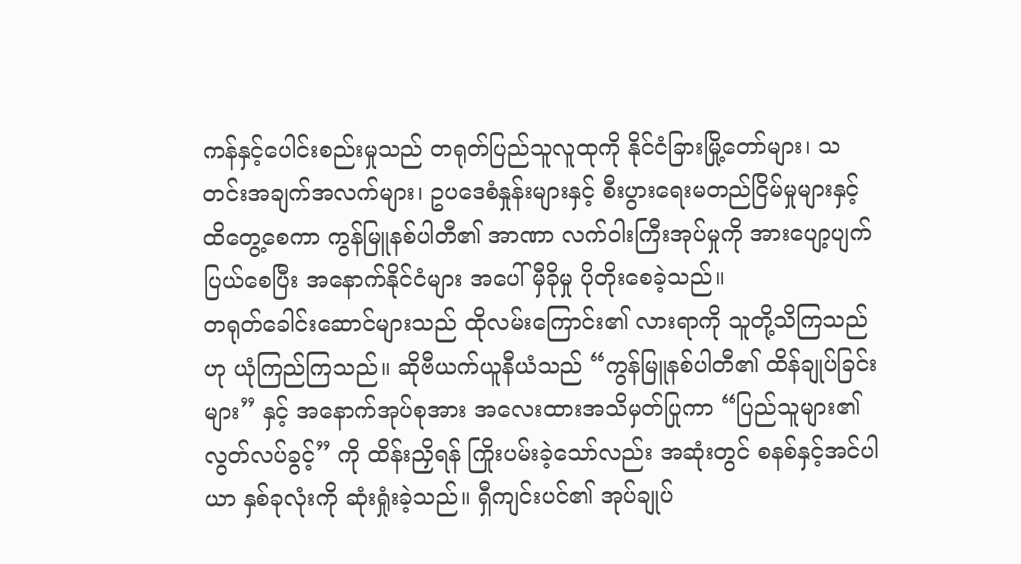ကန်နှင့်ပေါင်းစည်းမှုသည် တရုတ်ပြည်သူလူထုကို နိုင်ငံခြားမြို့တော်များ၊ သတင်းအချက်အလက်များ၊ ဥပဒေစံနှုန်းများနှင့် စီးပွားရေးမတည်ငြိမ်မှုများနှင့် ထိတွေ့စေကာ ကွန်မြူနစ်ပါတီ၏ အာဏာ လက်ဝါးကြီးအုပ်မှုကို အားပျော့ပျက်ပြယ်စေပြီး အနောက်နိုင်ငံများ အပေါ် မှီခိုမှု ပိုတိုးစေခဲ့သည်။
တရုတ်ခေါင်းဆောင်များသည် ထိုလမ်းကြောင်း၏ လားရာကို သူတို့သိကြသည်ဟု ယုံကြည်ကြသည်။ ဆိုဗီယက်ယူနီယံသည် “ကွန်မြူနစ်ပါတီ၏ ထိန်ချုပ်ခြင်းများ” နှင့် အနောက်အုပ်စုအား အလေးထားအသိမှတ်ပြုကာ “ပြည်သူများ၏ လွတ်လပ်ခွင့်” ကို ထိန်းညှိရန် ကြိုးပမ်းခဲ့သော်လည်း အဆုံးတွင် စနစ်နှင့်အင်ပါယာ နှစ်ခုလုံးကို ဆုံးရှုံးခဲ့သည်။ ရှီကျင်းပင်၏ အုပ်ချုပ်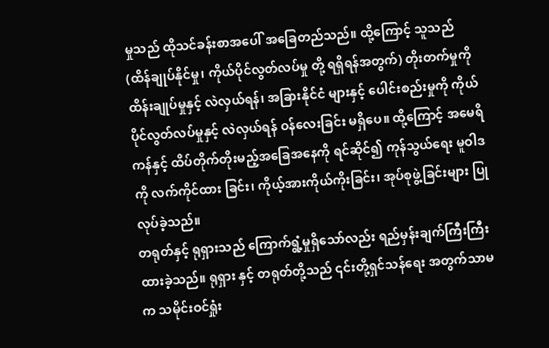မှုသည် ထိုသင်ခန်းစာအပေါ် အခြေတည်သည်။ ထို့ကြောင့် သူသည် (ထိန်ချုပ်နိုင်မှု၊ ကိုယ်ပိုင်လွတ်လပ်မှု တို့ ရရှိရန်အတွက်) တိုးတက်မှုကို ထိန်းချုပ်မှုနှင့် လဲလှယ်ရန်၊ အခြားနိုင်ငံ များနှင့် ပေါင်းစည်းမှုကို ကိုယ်ပိုင်လွတ်လပ်မှုနှင့် လဲလှယ်ရန် ဝန်လေးခြင်း မရှိပေ။ ထို့ကြောင့် အမေရိကန်နှင့် ထိပ်တိုက်တိုးမည့်အခြေအနေကို ရင်ဆိုင်၍ ကုန်သွယ်ရေး မူဝါဒကို လက်ကိုင်ထား ခြင်း၊ ကိုယ့်အားကိုယ်ကိုးခြင်း၊ အုပ်စုဖွဲ့ခြင်းများ ပြုလုပ်ခဲ့သည်။
တရုတ်နှင့် ရုရှားသည် ကြောက်ရွံ့မှုရှိသော်လည်း ရည်မှန်းချက်ကြီးကြီး ထားခဲ့သည်။ ရုရှား နှင့် တရုတ်တို့သည် ၎င်းတို့ရှင်သန်ရေး အတွက်သာမက သမိုင်းဝင်ရှုံး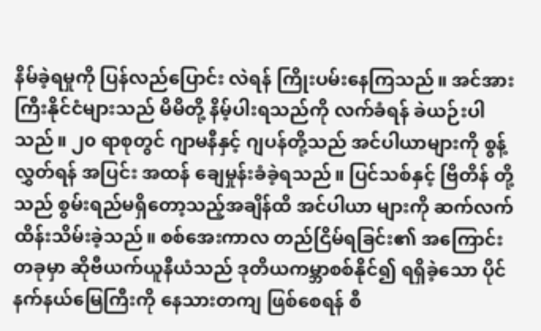နိမ်ခဲ့ရမှုကို ပြန်လည်ပြောင်း လဲရန် ကြိုးပမ်းနေကြသည်။ အင်အားကြီးနိုင်ငံများသည် မိမိတို့ နိမ့်ပါးရသည်ကို လက်ခံရန် ခဲယဉ်းပါသည်။ ၂၀ ရာစုတွင် ဂျာမနီနှင့် ဂျပန်တို့သည် အင်ပါယာများကို စွန့်လွှတ်ရန် အပြင်း အထန် ချေမှုန်းခံခဲ့ရသည်။ ပြင်သစ်နှင့် ဗြိတိန် တို့သည် စွမ်းရည်မရှိတော့သည့်အချိန်ထိ အင်ပါယာ များကို ဆက်လက်ထိန်းသိမ်းခဲ့သည်။ စစ်အေးကာလ တည်ငြိမ်ရခြင်း၏ အကြောင်းတခုမှာ ဆိုဗီယက်ယူနီယံသည် ဒုတိယကမ္ဘာစစ်နိုင်၍ ရရှိခဲ့သော ပိုင်နက်နယ်မြေကြီးကို နေသားတကျ ဖြစ်စေရန် စီ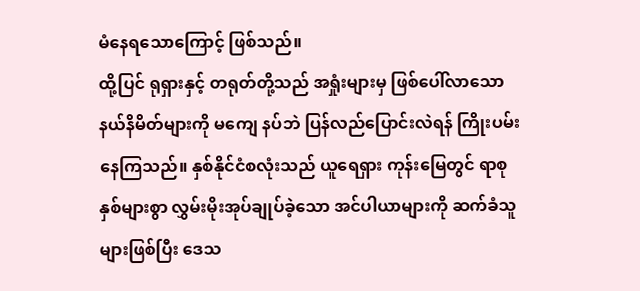မံနေရသောကြောင့် ဖြစ်သည်။
ထို့ပြင် ရုရှားနှင့် တရုတ်တို့သည် အရှုံးများမှ ဖြစ်ပေါ်လာသော နယ်နိမိတ်များကို မကျေ နပ်ဘဲ ပြန်လည်ပြောင်းလဲရန် ကြိုးပမ်းနေကြသည်။ နှစ်နိုင်ငံစလုံးသည် ယူရေရှား ကုန်းမြေတွင် ရာစုနှစ်များစွာ လွှမ်းမိုးအုပ်ချုပ်ခဲ့သော အင်ပါယာများကို ဆက်ခံသူများဖြစ်ပြီး ဒေသ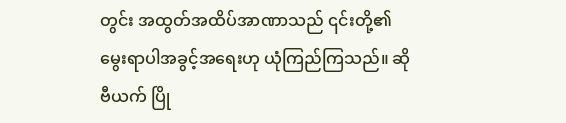တွင်း အထွတ်အထိပ်အာဏာသည် ၎င်းတို့၏ မွေးရာပါအခွင့်အရေးဟု ယုံကြည်ကြသည်။ ဆိုဗီယက် ပြို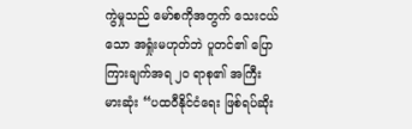ကွဲမှုသည် မော်စကိုအတွက် သေးငယ်သော အရှုံးမဟုတ်ဘဲ ပူတင်၏ ပြောကြားချက်အရ ၂၀ ရာစု၏ အကြီးမားဆုံး “ပထဝီနိုင်ငံရေး ဖြစ်ရပ်ဆိုး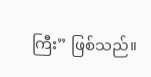ကြီး” ဖြစ်သည်။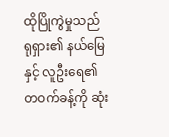ထိုပြိုကွဲမှုသည် ရုရှား၏ နယ်မြေနှင့် လူဦးရေ၏ တဝက်ခန့်ကို ဆုံး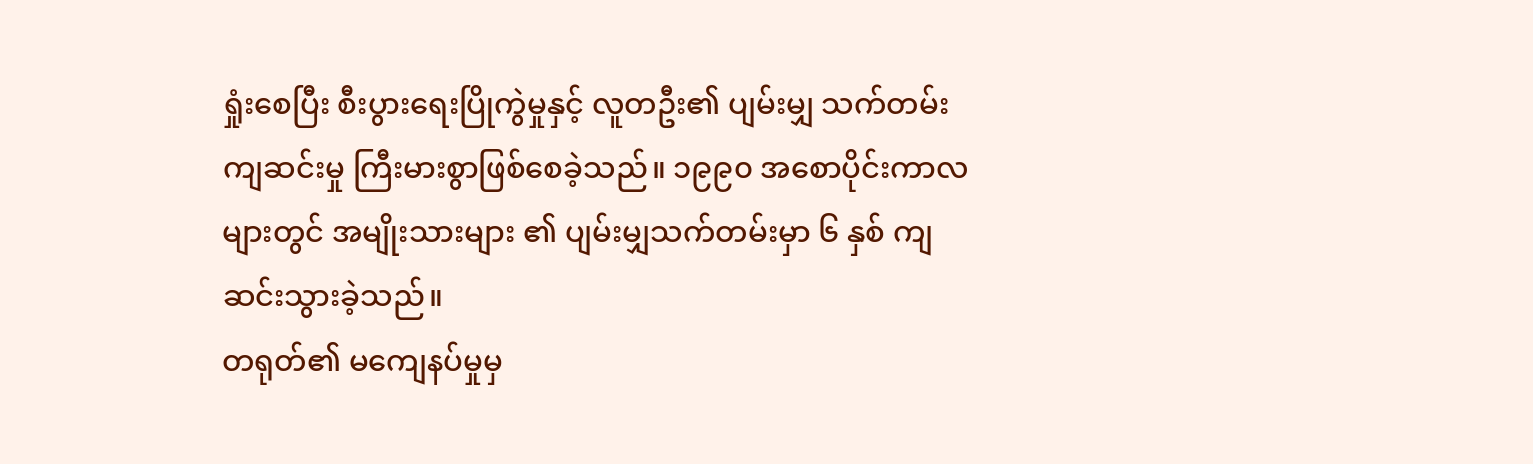ရှုံးစေပြီး စီးပွားရေးပြိုကွဲမှုနှင့် လူတဦး၏ ပျမ်းမျှ သက်တမ်း ကျဆင်းမှု ကြီးမားစွာဖြစ်စေခဲ့သည်။ ၁၉၉၀ အစောပိုင်းကာလများတွင် အမျိုးသားများ ၏ ပျမ်းမျှသက်တမ်းမှာ ၆ နှစ် ကျဆင်းသွားခဲ့သည်။
တရုတ်၏ မကျေနပ်မှုမှ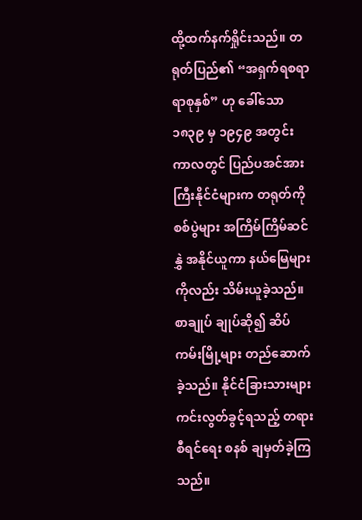ထို့ထက်နက်ရှိုင်းသည်။ တရုတ်ပြည်၏ “အရှက်ရစရာ ရာစုနှစ်” ဟု ခေါ်သော ၁၈၃၉ မှ ၁၉၄၉ အတွင်း ကာလတွင် ပြည်ပအင်အားကြီးနိုင်ငံများက တရုတ်ကို စစ်ပွဲများ အကြိမ်ကြိမ်ဆင်နွှဲ အနိုင်ယူကာ နယ်မြေများကိုလည်း သိမ်းယူခဲ့သည်။ စာချုပ် ချုပ်ဆို၍ ဆိပ်ကမ်းမြို့များ တည်ဆောက်ခဲ့သည်။ နိုင်ငံခြားသားများ ကင်းလွတ်ခွင့်ရသည့် တရားစီရင်ရေး စနစ် ချမှတ်ခဲ့ကြသည်။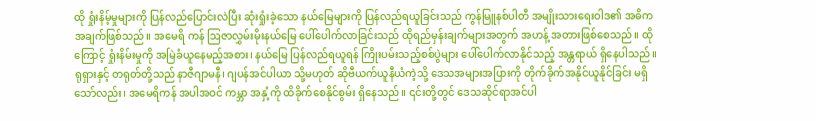ထို ရှုံးနိမ့်မှုများကို ပြန်လည်ပြောင်းလဲပြီး ဆုံးရှုံးခဲ့သော နယ်မြေများကို ပြန်လည်ရယူခြင်းသည် ကွန်မြူနစ်ပါတီ အမျိုးသားရေးဝါဒ၏ အဓိကအချက်ဖြစ်သည်။ အမေရိ ကန် ဩဇာလွှမ်းမိုးနယ်မြေ ပေါ်ပေါက်လာခြင်းသည် ထိုရည်မှန်းချက်များအတွက် အဟန့် အတားဖြစ်စေသည်။ ထိုကြောင့် ရှုံးနိမ်းမှုကို အမြဲခံယူနေမည့်အစား၊ နယ်မြေ ပြန်လည်ရယူရန် ကြိုးပမ်းသည့်စစ်ပွဲများ ပေါ်ပေါက်လာနိုင်သည့် အန္တရာယ် ရှိနေပါသည်။
ရုရှားနှင့် တရုတ်တို့သည် နာဇီဂျာမနီ၊ ဂျပန်အင်ပါယာ သို့မဟုတ် ဆိုဗီယက်ယူနီယံကဲ့သို့ ဒေသအများအပြားကို တိုက်ခိုက်အနိုင်ယူနိုင်ခြင်း မရှိသော်လည်း၊ အမေရိကန် အပါအဝင် ကမ္ဘာ အနှံ့ကို ထိခိုက်စေနိုင်စွမ်း ရှိနေသည်။ ၎င်းတို့တွင် ဒေသဆိုင်ရာအင်ပါ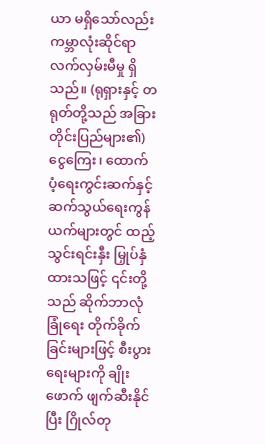ယာ မရှိသော်လည်း ကမ္ဘာလုံးဆိုင်ရာ လက်လှမ်းမီမှု ရှိသည်။ (ရုရှားနှင့် တရုတ်တို့သည် အခြားတိုင်းပြည်များ၏) ငွေကြေး၊ ထောက်ပံ့ရေးကွင်းဆက်နှင့် ဆက်သွယ်ရေးကွန်ယက်များတွင် ထည့်သွင်းရင်းနှီး မြှုပ်နှံ ထားသဖြင့် ၎င်းတို့သည် ဆိုက်ဘာလုံခြုံရေး တိုက်ခိုက်ခြင်းများဖြင့် စီးပွားရေးများကို ချိုးဖောက် ဖျက်ဆီးနိုင်ပြီး ဂြိုလ်တု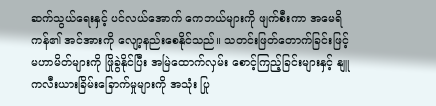ဆက်သွယ်ရေးနှင့် ပင်လယ်အောက် ကေဘယ်များကို ဖျက်စီးကာ အမေရိ ကန်၏ အင်အားကို လျော့နည်းစေနိုင်သည်။ သတင်းဖြတ်တောက်ခြင်းဖြင့် မဟာမိတ်များကို ဖြိုခွဲနိုင်ပြီး အမြဲထောက်လှမ်း စောင့်ကြည့်ခြင်းများနှင့် နျူကလီးယားခြိမ်းခြောက်မှုများကို အသုံး ပြု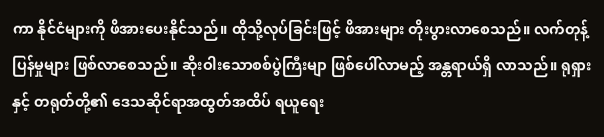ကာ နိုင်ငံများကို ဖိအားပေးနိုင်သည်။ ထိုသို့လုပ်ခြင်းဖြင့် ဖိအားများ တိုးပွားလာစေသည်။ လက်တုန့်ပြန်မှုများ ဖြစ်လာစေသည်။ ဆိုးဝါးသောစစ်ပွဲကြီးမျာ ဖြစ်ပေါ်လာမည့် အန္တရာယ်ရှိ လာသည်။ ရုရှားနှင့် တရုတ်တို့၏ ဒေသဆိုင်ရာအထွတ်အထိပ် ရယူရေး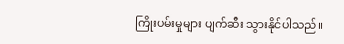ကြိုးပမ်းမှုများ ပျက်ဆီး သွားနိုင်ပါသည်။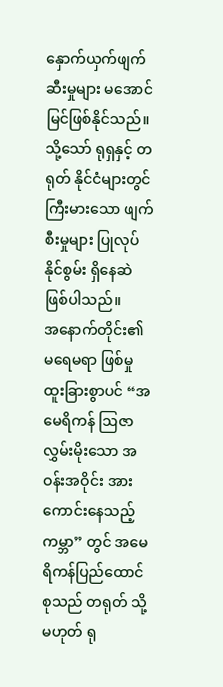နှောက်ယှက်ဖျက်ဆီးမှုများ မအောင်မြင်ဖြစ်နိုင်သည်။ သို့သော် ရုရှနှင့် တရုတ် နိုင်ငံများတွင် ကြီးမားသော ဖျက်စီးမှုများ ပြုလုပ်နိုင်စွမ်း ရှိနေဆဲဖြစ်ပါသည်။
အနောက်တိုင်း၏ မရေမရာ ဖြစ်မှု
ထူးခြားစွာပင် “အမေရိကန် ဩဇာလွှမ်းမိုးသော အဝန်းအဝိုင်း အားကောင်းနေသည့်ကမ္ဘာ” တွင် အမေရိကန်ပြည်ထောင်စုသည် တရုတ် သို့မဟုတ် ရု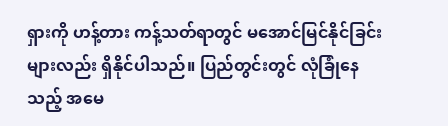ရှားကို ဟန့်တား ကန့်သတ်ရာတွင် မအောင်မြင်နိုင်ခြင်းများလည်း ရှိနိုင်ပါသည်။ ပြည်တွင်းတွင် လုံခြုံနေသည့် အမေ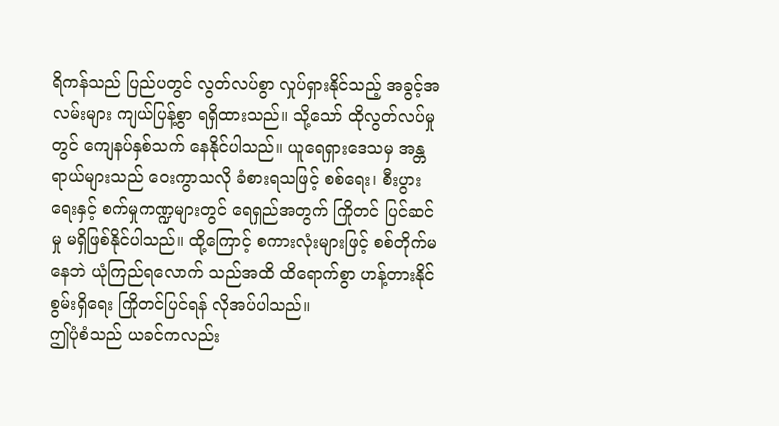ရိကန်သည် ပြည်ပတွင် လွတ်လပ်စွာ လှုပ်ရှားနိုင်သည့် အခွင့်အလမ်းများ ကျယ်ပြန့်စွာ ရရှိထားသည်။ သို့သော် ထိုလွတ်လပ်မှုတွင် ကျေနပ်နှစ်သက် နေနိုင်ပါသည်။ ယူရေရှားဒေသမှ အန္တရာယ်များသည် ဝေးကွာသလို ခံစားရသဖြင့် စစ်ရေး၊ စီးပွားရေးနှင့် စက်မှုကဏ္ဍများတွင် ရေရှည်အတွက် ကြိုတင် ပြင်ဆင်မှု မရှိဖြစ်နိုင်ပါသည်။ ထို့ကြောင့် စကားလုံးများဖြင့် စစ်တိုက်မနေဘဲ ယုံကြည်ရလောက် သည်အထိ ထိရောက်စွာ ဟန့်တားနိုင်စွမ်းရှိရေး ကြိုတင်ပြင်ရန် လိုအပ်ပါသည်။
ဤပုံစံသည် ယခင်ကလည်း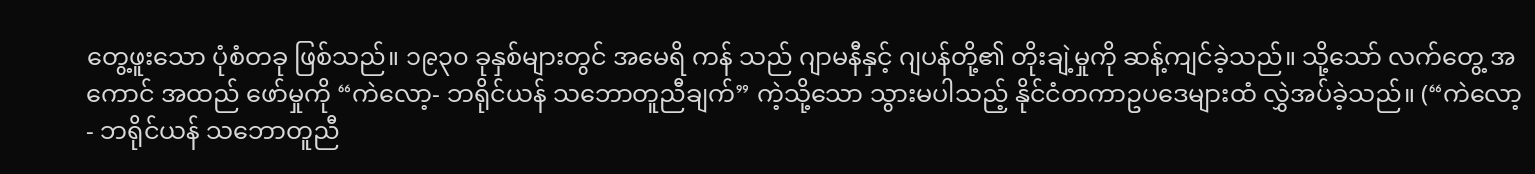တွေ့ဖူးသော ပုံစံတခု ဖြစ်သည်။ ၁၉၃၀ ခုနှစ်များတွင် အမေရိ ကန် သည် ဂျာမနီနှင့် ဂျပန်တို့၏ တိုးချဲ့မှုကို ဆန့်ကျင်ခဲ့သည်။ သို့သော် လက်တွေ့ အကောင် အထည် ဖော်မှုကို “ကဲလော့- ဘရိုင်ယန် သဘောတူညီချက်” ကဲ့သို့သော သွားမပါသည့် နိုင်ငံတကာဥပဒေများထံ လွှဲအပ်ခဲ့သည်။ (“ကဲလော့- ဘရိုင်ယန် သဘောတူညီ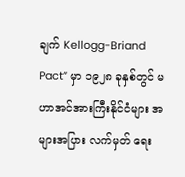ချက် Kellogg-Briand Pact” မှာ ၁၉၂၈ ခုနှစ်တွင် မဟာအင်အားကြီးနိုင်ငံများ အများအပြား လက်မှတ် ရေး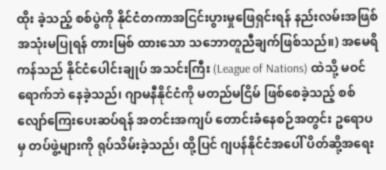ထိုး ခဲ့သည့် စစ်ပွဲကို နိုင်ငံတကာအငြင်းပွားမှုဖြေရှင်းရန် နည်းလမ်းအဖြစ် အသုံးမပြုရန် တားမြစ် ထားသော သဘောတူညီချက်ဖြစ်သည်။) အမေရိကန်သည် နိုင်ငံပေါင်းချုပ် အသင်းကြီး (League of Nations) ထဲသို့ မဝင်ရောက်ဘဲ နေခဲ့သည်၊ ဂျာမနီနိုင်ငံကို မတည်မငြိမ် ဖြစ်စေခဲ့သည့် စစ်လျော်ကြေးပေးဆပ်ရန် အတင်းအကျပ် တောင်းခံနေစဉ်အတွင်း ဥရောပမှ တပ်ဖွဲ့များကို ရုပ်သိမ်းခဲ့သည်၊ ထို့ပြင် ဂျပန်နိုင်ငံအပေါ် ပိတ်ဆို့အရေး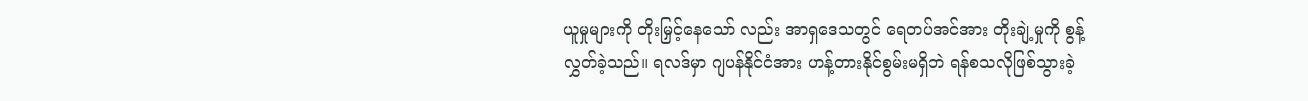ယူမှုများကို တိုးမြှင့်နေသော် လည်း အာရှဒေသတွင် ရေတပ်အင်အား တိုးချဲ့မှုကို စွန့်လွှတ်ခဲ့သည်။ ရလဒ်မှာ ဂျပန်နိုင်ငံအား ဟန့်တားနိုင်စွမ်းမရှိဘဲ ရန်စသလိုဖြစ်သွားခဲ့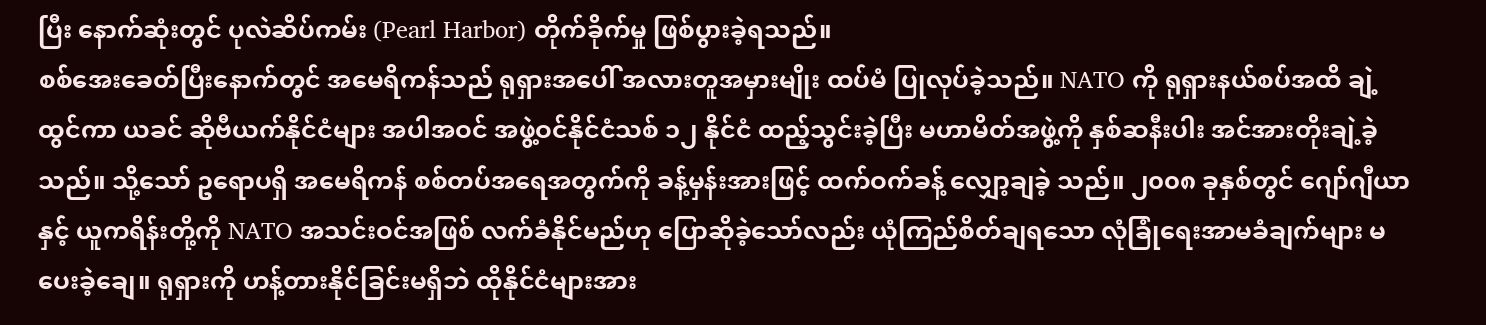ပြီး နောက်ဆုံးတွင် ပုလဲဆိပ်ကမ်း (Pearl Harbor) တိုက်ခိုက်မှု ဖြစ်ပွားခဲ့ရသည်။
စစ်အေးခေတ်ပြီးနောက်တွင် အမေရိကန်သည် ရုရှားအပေါ် အလားတူအမှားမျိုး ထပ်မံ ပြုလုပ်ခဲ့သည်။ NATO ကို ရုရှားနယ်စပ်အထိ ချဲ့ထွင်ကာ ယခင် ဆိုဗီယက်နိုင်ငံများ အပါအဝင် အဖွဲ့ဝင်နိုင်ငံသစ် ၁၂ နိုင်ငံ ထည့်သွင်းခဲ့ပြီး မဟာမိတ်အဖွဲ့ကို နှစ်ဆနီးပါး အင်အားတိုးချဲ့ခဲ့သည်။ သို့သော် ဥရောပရှိ အမေရိကန် စစ်တပ်အရေအတွက်ကို ခန့်မှန်းအားဖြင့် ထက်ဝက်ခန့် လျှော့ချခဲ့ သည်။ ၂၀၀၈ ခုနှစ်တွင် ဂျော်ဂျီယာနှင့် ယူကရိန်းတို့ကို NATO အသင်းဝင်အဖြစ် လက်ခံနိုင်မည်ဟု ပြောဆိုခဲ့သော်လည်း ယုံကြည်စိတ်ချရသော လုံခြုံရေးအာမခံချက်များ မပေးခဲ့ချေ။ ရုရှားကို ဟန့်တားနိုင်ခြင်းမရှိဘဲ ထိုနိုင်ငံများအား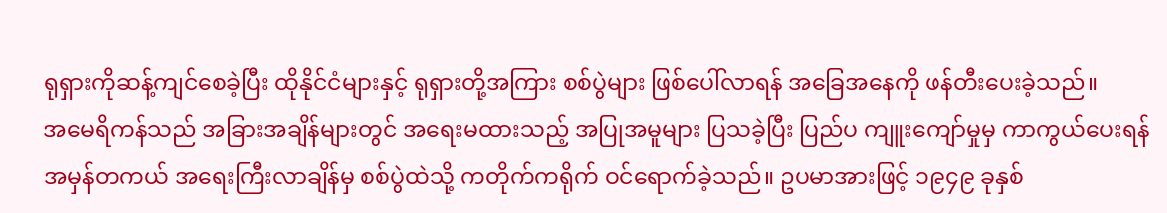ရုရှားကိုဆန့်ကျင်စေခဲ့ပြီး ထိုနိုင်ငံများနှင့် ရုရှားတို့အကြား စစ်ပွဲများ ဖြစ်ပေါ်လာရန် အခြေအနေကို ဖန်တီးပေးခဲ့သည်။
အမေရိကန်သည် အခြားအချိန်များတွင် အရေးမထားသည့် အပြုအမူများ ပြသခဲ့ပြီး ပြည်ပ ကျူးကျော်မှုမှ ကာကွယ်ပေးရန် အမှန်တကယ် အရေးကြီးလာချိန်မှ စစ်ပွဲထဲသို့ ကတိုက်ကရိုက် ဝင်ရောက်ခဲ့သည်။ ဥပမာအားဖြင့် ၁၉၄၉ ခုနှစ်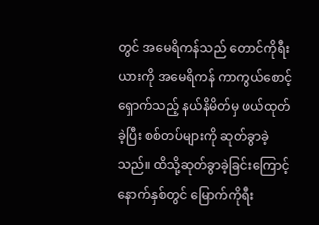တွင် အမေရိကန်သည် တောင်ကိုရီးယားကို အမေရိကန် ကာကွယ်စောင့်ရှောက်သည့် နယ်နိမိတ်မှ ဖယ်ထုတ်ခဲ့ပြီး စစ်တပ်များကို ဆုတ်ခွာခဲ့ သည်။ ထိသို့ဆုတ်ခွာခဲ့ခြင်းကြောင့် နောက်နှစ်တွင် မြောက်ကိုရီး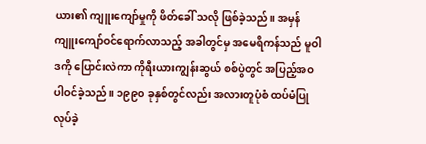ယား၏ ကျူးကျော်မှုကို ဖိတ်ခေါ် သလို ဖြစ်ခဲ့သည်။ အမှန်ကျူးကျော်ဝင်ရောက်လာသည့် အခါတွင်မှ အမေရိကန်သည် မူဝါဒကို ပြောင်းလဲကာ ကိုရီးယားကျွန်းဆွယ် စစ်ပွဲတွင် အပြည့်အဝပါဝင်ခဲ့သည်။ ၁၉၉၀ ခုနှစ်တွင်လည်း အလားတူပုံစံ ထပ်မံပြုလုပ်ခဲ့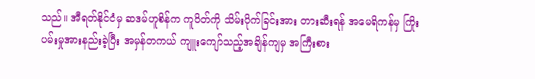သည်။ အီရတ်နိုင်ငံမှ ဆဒမ်ဟူစိန်က ကူဝိတ်ကို သိမ်းပိုက်ခြင်းအား တားဆီးရန် အမေရိကန်မှ ကြိုးပမ်းမှုအားနည်းခဲ့ပြီး အမှန်တကယ် ကျူးကျော်သည့်အချိန်ကျမှ အကြီးစား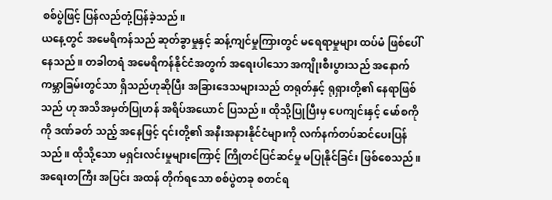စစ်ပွဲဖြင့် ပြန်လည်တုံ့ပြန်ခဲ့သည်။
ယနေ့တွင် အမေရိကန်သည် ဆုတ်ခွာမှုနှင့် ဆန့်ကျင်မှုကြားတွင် မရေရာမှုများ ထပ်မံ ဖြစ်ပေါ်နေသည်။ တခါတရံ အမေရိကန်နိုင်ငံအတွက် အရေးပါသော အကျိုးစီးပွားသည် အနောက် ကမ္ဘာခြမ်းတွင်သာ ရှိသည်ဟုဆိုပြီး အခြားဒေသများသည် တရုတ်နှင့် ရုရှားတို့၏ နေရာဖြစ်သည် ဟု အသိအမှတ်ပြုဟန် အရိပ်အယောင် ပြသည်။ ထိုသို့ပြုပြီးမှ ပေကျင်းနှင့် မော်စကိုကို ဒဏ်ခတ် သည့် အနေဖြင့် ၎င်းတို့၏ အနီးအနားနိုင်ငံများကို လက်နက်တပ်ဆင်ပေးပြန်သည်။ ထိုသို့သော မရှင်းလင်းမှုများကြောင့် ကြိုတင်ပြင်ဆင်မှု မပြုနိုင်ခြင်း ဖြစ်စေသည်။ အရေးတကြီး အပြင်း အထန် တိုက်ရသော စစ်ပွဲတခု စတင်ရ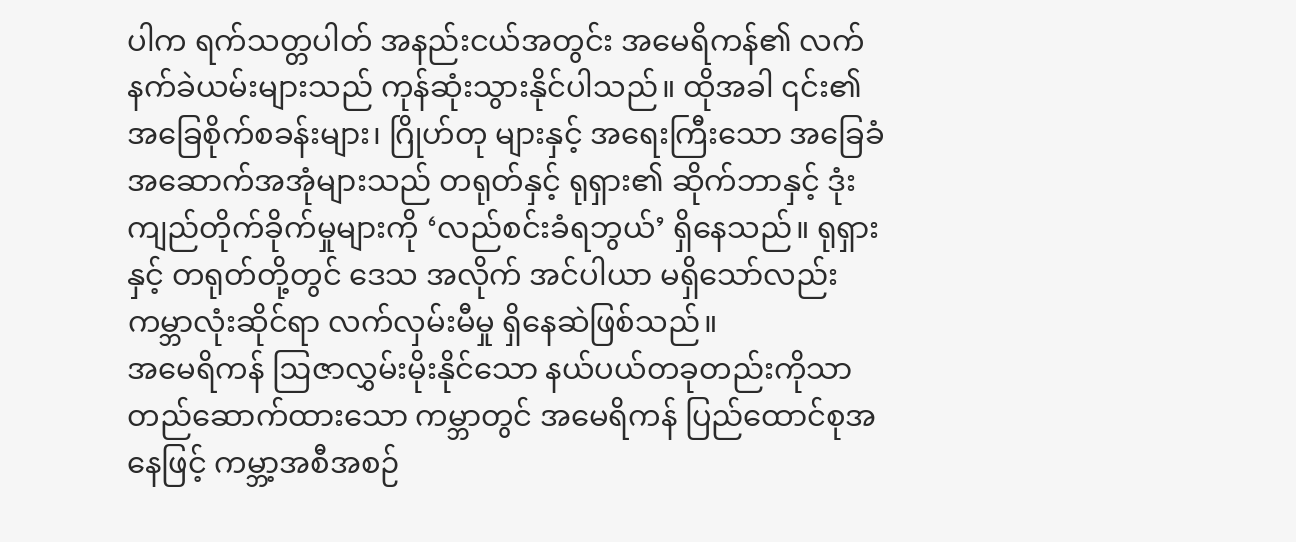ပါက ရက်သတ္တပါတ် အနည်းငယ်အတွင်း အမေရိကန်၏ လက်နက်ခဲယမ်းများသည် ကုန်ဆုံးသွားနိုင်ပါသည်။ ထိုအခါ ၎င်း၏ အခြေစိုက်စခန်းများ၊ ဂြိုဟ်တု များနှင့် အရေးကြီးသော အခြေခံအဆောက်အအုံများသည် တရုတ်နှင့် ရုရှား၏ ဆိုက်ဘာနှင့် ဒုံးကျည်တိုက်ခိုက်မှုများကို ‘လည်စင်းခံရဘွယ်’ ရှိနေသည်။ ရုရှားနှင့် တရုတ်တို့တွင် ဒေသ အလိုက် အင်ပါယာ မရှိသော်လည်း ကမ္ဘာလုံးဆိုင်ရာ လက်လှမ်းမီမှု ရှိနေဆဲဖြစ်သည်။
အမေရိကန် ဩဇာလွှမ်းမိုးနိုင်သော နယ်ပယ်တခုတည်းကိုသာ တည်ဆောက်ထားသော ကမ္ဘာတွင် အမေရိကန် ပြည်ထောင်စုအနေဖြင့် ကမ္ဘာ့အစီအစဉ်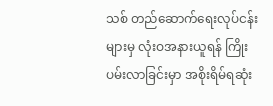သစ် တည်ဆောက်ရေးလုပ်ငန်း များမှ လုံးဝအနားယူရန် ကြိုးပမ်းလာခြင်းမှာ အစိုးရိမ်ရဆုံး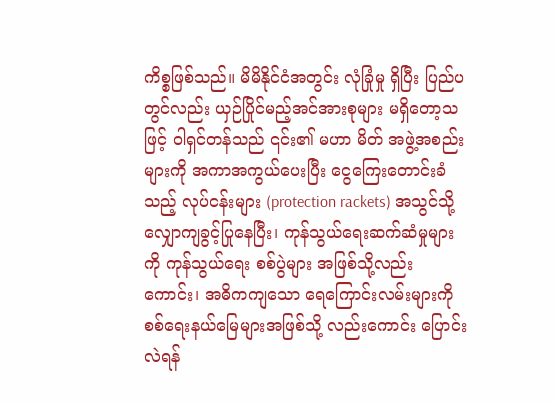ကိစ္စဖြစ်သည်။ မိမိနိုင်ငံအတွင်း လုံခြုံမှု ရှိပြီး ပြည်ပတွင်လည်း ယှဉ်ပြိုင်မည့်အင်အားစုများ မရှိတော့သဖြင့် ဝါရှင်တန်သည် ၎င်း၏ မဟာ မိတ် အဖွဲ့အစည်းများကို အကာအကွယ်ပေးပြီး ငွေကြေးတောင်းခံသည့် လုပ်ငန်းများ (protection rackets) အသွင်သို့ လျှောကျခွင့်ပြုနေပြီး၊ ကုန်သွယ်ရေးဆက်ဆံမှုများကို ကုန်သွယ်ရေး စစ်ပွဲများ အဖြစ်သို့လည်းကောင်း၊ အဓိကကျသော ရေကြောင်းလမ်းများကို စစ်ရေးနယ်မြေများအဖြစ်သို့ လည်းကောင်း ပြောင်းလဲရန်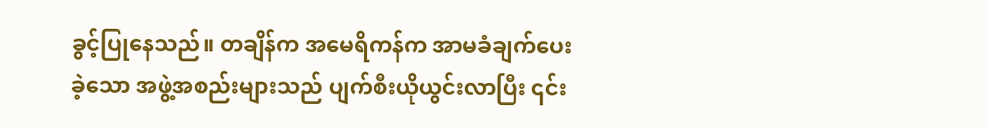ခွင့်ပြုနေသည်။ တချိန်က အမေရိကန်က အာမခံချက်ပေးခဲ့သော အဖွဲ့အစည်းများသည် ပျက်စီးယိုယွင်းလာပြီး ၎င်း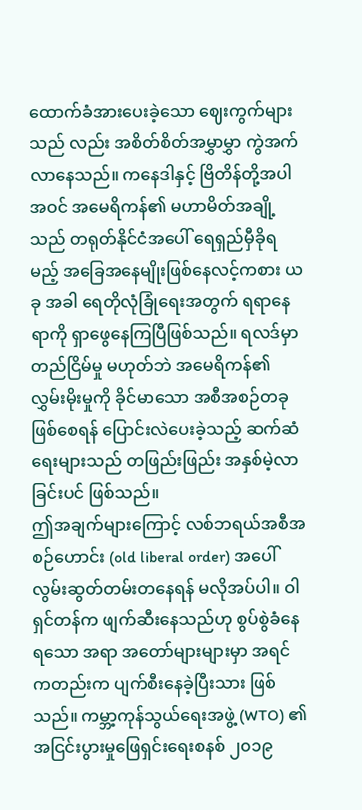ထောက်ခံအားပေးခဲ့သော ဈေးကွက်များသည် လည်း အစိတ်စိတ်အမွှာမွှာ ကွဲအက်လာနေသည်။ ကနေဒါနှင့် ဗြိတိန်တို့အပါအဝင် အမေရိကန်၏ မဟာမိတ်အချို့သည် တရုတ်နိုင်ငံအပေါ် ရေရှည်မှီခိုရမည့် အခြေအနေမျိုးဖြစ်နေလင့်ကစား ယခု အခါ ရေတိုလုံခြုံရေးအတွက် ရရာနေရာကို ရှာဖွေနေကြပြီဖြစ်သည်။ ရလဒ်မှာ တည်ငြိမ်မှု မဟုတ်ဘဲ အမေရိကန်၏ လွှမ်းမိုးမှုကို ခိုင်မာသော အစီအစဉ်တခုဖြစ်စေရန် ပြောင်းလဲပေးခဲ့သည့် ဆက်ဆံရေးများသည် တဖြည်းဖြည်း အနှစ်မဲ့လာခြင်းပင် ဖြစ်သည်။
ဤအချက်များကြောင့် လစ်ဘရယ်အစီအစဉ်ဟောင်း (old liberal order) အပေါ် လွမ်းဆွတ်တမ်းတနေရန် မလိုအပ်ပါ။ ဝါရှင်တန်က ဖျက်ဆီးနေသည်ဟု စွပ်စွဲခံနေရသော အရာ အတော်များများမှာ အရင်ကတည်းက ပျက်စီးနေခဲ့ပြီးသား ဖြစ်သည်။ ကမ္ဘာ့ကုန်သွယ်ရေးအဖွဲ့ (WTO) ၏ အငြင်းပွားမှုဖြေရှင်းရေးစနစ် ၂၀၁၉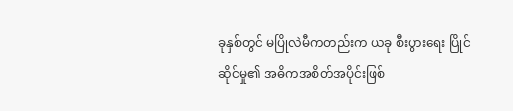ခုနှစ်တွင် မပြိုလဲမီကတည်းက ယခု စီးပွားရေး ပြိုင်ဆိုင်မှု၏ အဓိကအစိတ်အပိုင်းဖြစ်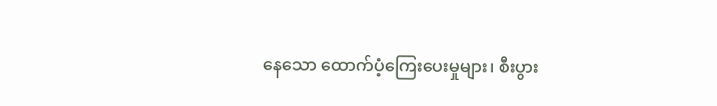နေသော ထောက်ပံ့ကြေးပေးမှုများ၊ စီးပွား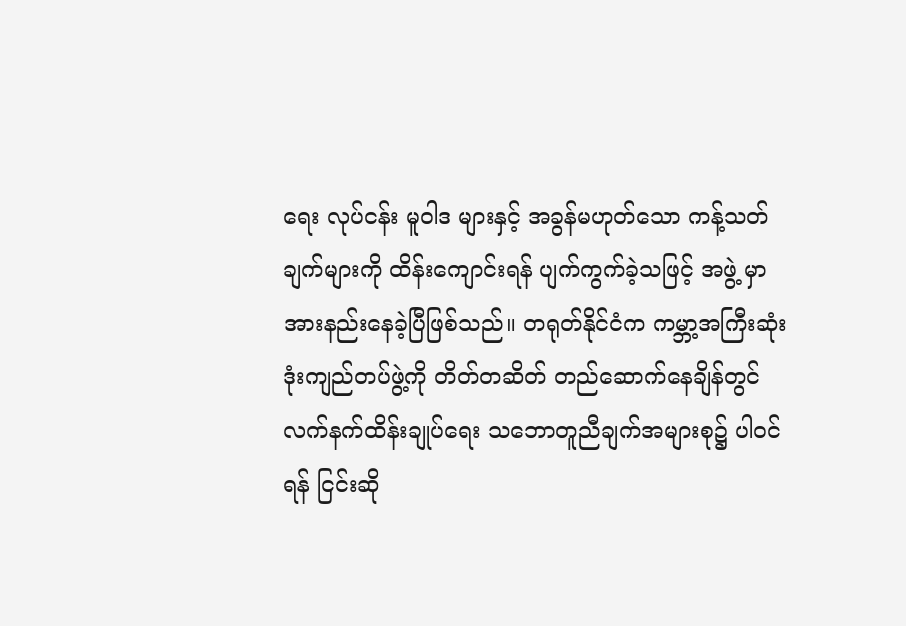ရေး လုပ်ငန်း မူဝါဒ များနှင့် အခွန်မဟုတ်သော ကန့်သတ်ချက်များကို ထိန်းကျောင်းရန် ပျက်ကွက်ခဲ့သဖြင့် အဖွဲ့ မှာ အားနည်းနေခဲ့ပြီဖြစ်သည်။ တရုတ်နိုင်ငံက ကမ္ဘာ့အကြီးဆုံး ဒုံးကျည်တပ်ဖွဲ့ကို တိတ်တဆိတ် တည်ဆောက်နေချိန်တွင် လက်နက်ထိန်းချုပ်ရေး သဘောတူညီချက်အများစု၌ ပါဝင်ရန် ငြင်းဆို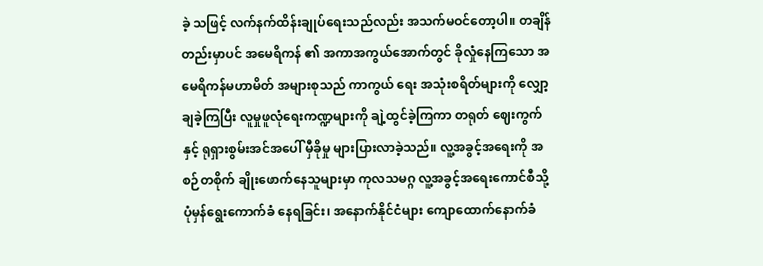ခဲ့ သဖြင့် လက်နက်ထိန်းချုပ်ရေးသည်လည်း အသက်မဝင်တော့ပါ။ တချိန်တည်းမှာပင် အမေရိကန် ၏ အကာအကွယ်အောက်တွင် ခိုလှုံနေကြသော အမေရိကန်မဟာမိတ် အများစုသည် ကာကွယ် ရေး အသုံးစရိတ်များကို လျှော့ချခဲ့ကြပြီး လူမှုဖူလုံရေးကဏ္ဍများကို ချဲ့ထွင်ခဲ့ကြကာ တရုတ် ဈေးကွက်နှင့် ရုရှားစွမ်းအင်အပေါ် မှီခိုမှု များပြားလာခဲ့သည်။ လူ့အခွင့်အရေးကို အစဉ်တစိုက် ချိုးဖောက်နေသူများမှာ ကုလသမဂ္ဂ လူ့အခွင့်အရေးကောင်စီသို့ ပုံမှန်ရွေးကောက်ခံ နေရခြင်း၊ အနောက်နိုင်ငံများ ကျောထောက်နောက်ခံ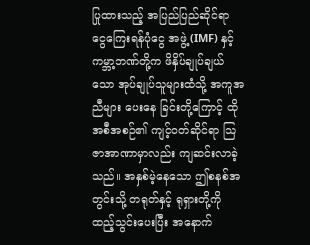ပြုထားသည့် အပြည်ပြည်ဆိုင်ရာ ငွေကြေးရန်ပုံငွေ အဖွဲ့ (IMF) နှင့် ကမ္ဘာ့ဘဏ်တို့က ဖိနှိပ်ချုပ်ချယ်သော အုပ်ချုပ်သူများထံသို့ အကူအညီများ ပေးနေ ခြင်းတို့ကြောင့် ထိုအစီအစဉ်၏ ကျင့်ဝတ်ဆိုင်ရာ သြဇာအာဏာမှာလည်း ကျဆင်းလာခဲ့သည်။ အနှစ်မဲ့နေသော ဤစနစ်အတွင်းသို့ တရုတ်နှင့် ရုရှားတို့ကို ထည့်သွင်းပေးပြီး အနောက်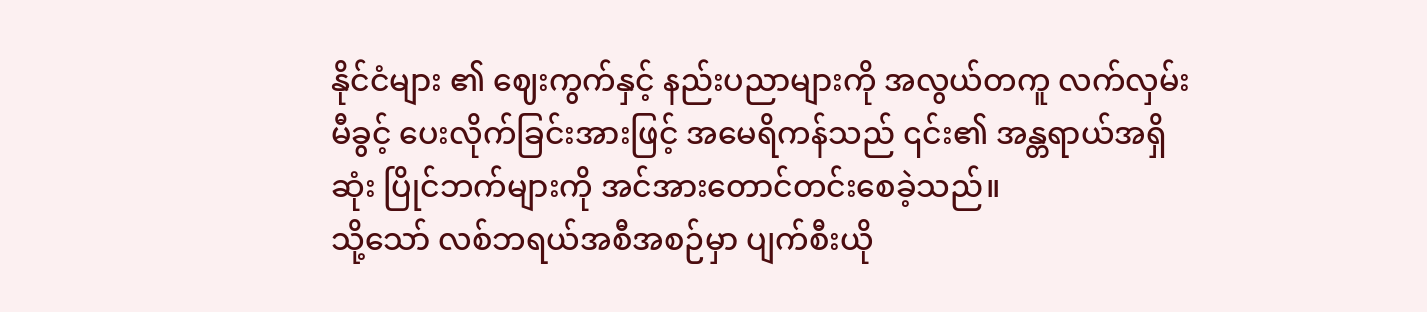နိုင်ငံများ ၏ ဈေးကွက်နှင့် နည်းပညာများကို အလွယ်တကူ လက်လှမ်းမီခွင့် ပေးလိုက်ခြင်းအားဖြင့် အမေရိကန်သည် ၎င်း၏ အန္တရာယ်အရှိဆုံး ပြိုင်ဘက်များကို အင်အားတောင်တင်းစေခဲ့သည်။
သို့သော် လစ်ဘရယ်အစီအစဉ်မှာ ပျက်စီးယို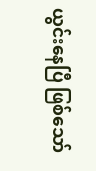ယွင်းနေပြီ ဖြစ်သော်